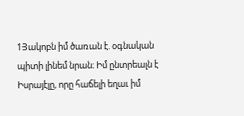1Յակոբն իմ ծառան է. օգնական պիտի լինեմ նրան։ Իմ ընտրեալն է Իսրայէլը, որը հաճելի եղաւ իմ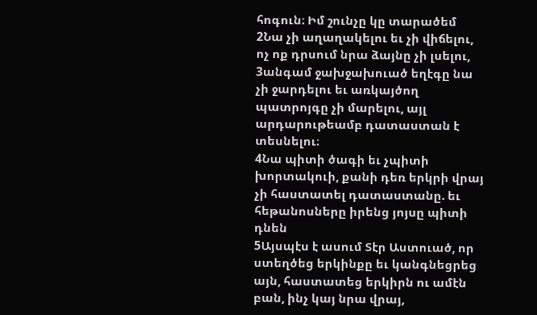հոգուն։ Իմ շունչը կը տարածեմ
2Նա չի աղաղակելու եւ չի վիճելու, ոչ ոք դրսում նրա ձայնը չի լսելու,
3անգամ ջախջախուած եղէգը նա չի ջարդելու եւ առկայծող պատրոյգը չի մարելու, այլ արդարութեամբ դատաստան է տեսնելու։
4Նա պիտի ծագի եւ չպիտի խորտակուի, քանի դեռ երկրի վրայ չի հաստատել դատաստանը. եւ հեթանոսները իրենց յոյսը պիտի դնեն
5Այսպէս է ասում Տէր Աստուած, որ ստեղծեց երկինքը եւ կանգնեցրեց այն, հաստատեց երկիրն ու ամէն բան, ինչ կայ նրա վրայ,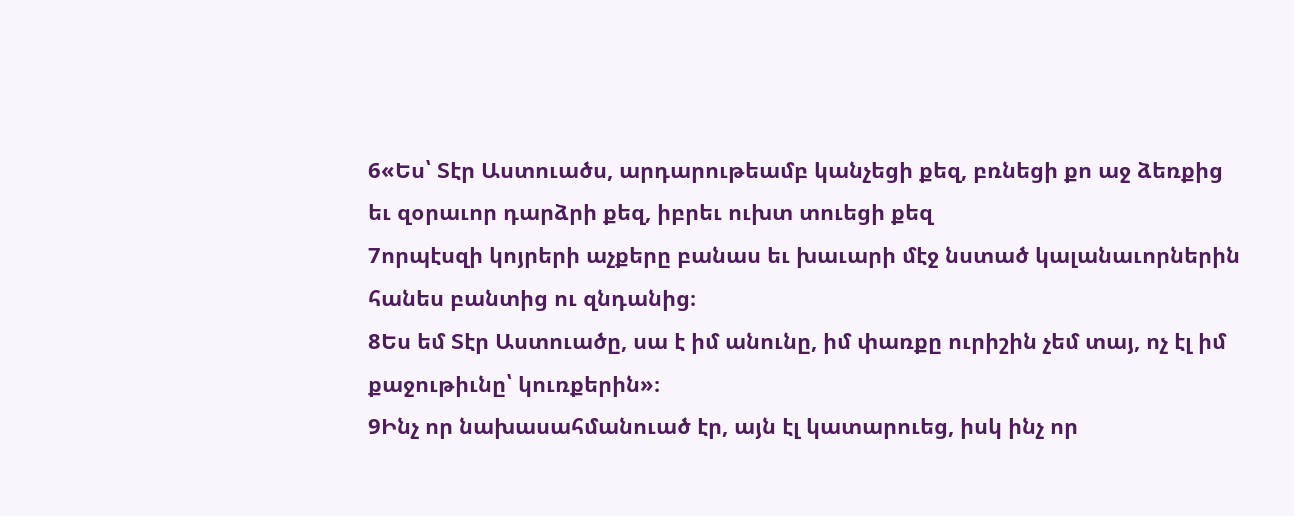6«Ես՝ Տէր Աստուածս, արդարութեամբ կանչեցի քեզ, բռնեցի քո աջ ձեռքից եւ զօրաւոր դարձրի քեզ, իբրեւ ուխտ տուեցի քեզ
7որպէսզի կոյրերի աչքերը բանաս եւ խաւարի մէջ նստած կալանաւորներին հանես բանտից ու զնդանից։
8Ես եմ Տէր Աստուածը, սա է իմ անունը, իմ փառքը ուրիշին չեմ տայ, ոչ էլ իմ քաջութիւնը՝ կուռքերին»։
9Ինչ որ նախասահմանուած էր, այն էլ կատարուեց, իսկ ինչ որ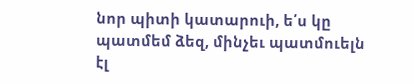նոր պիտի կատարուի, ե՛ս կը պատմեմ ձեզ, մինչեւ պատմուելն էլ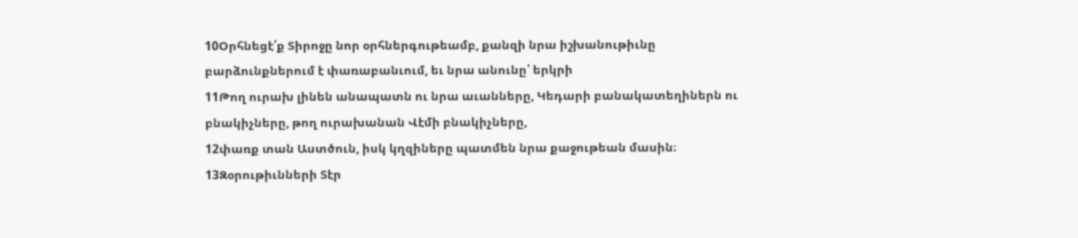10Օրհնեցէ՛ք Տիրոջը նոր օրհներգութեամբ, քանզի նրա իշխանութիւնը բարձունքներում է փառաբանւում, եւ նրա անունը՝ երկրի
11Թող ուրախ լինեն անապատն ու նրա աւանները, Կեդարի բանակատեղիներն ու բնակիչները, թող ուրախանան Վէմի բնակիչները,
12փառք տան Աստծուն, իսկ կղզիները պատմեն նրա քաջութեան մասին։
13Զօրութիւնների Տէր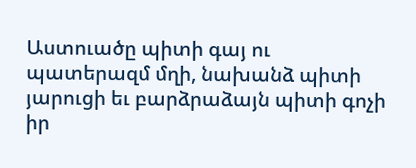Աստուածը պիտի գայ ու պատերազմ մղի, նախանձ պիտի յարուցի եւ բարձրաձայն պիտի գոչի իր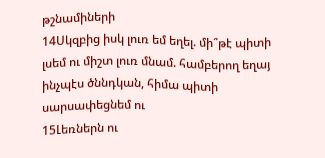թշնամիների
14Սկզբից իսկ լուռ եմ եղել. մի՞թէ պիտի լսեմ ու միշտ լուռ մնամ. համբերող եղայ ինչպէս ծննդկան, հիմա պիտի սարսափեցնեմ ու
15Լեռներն ու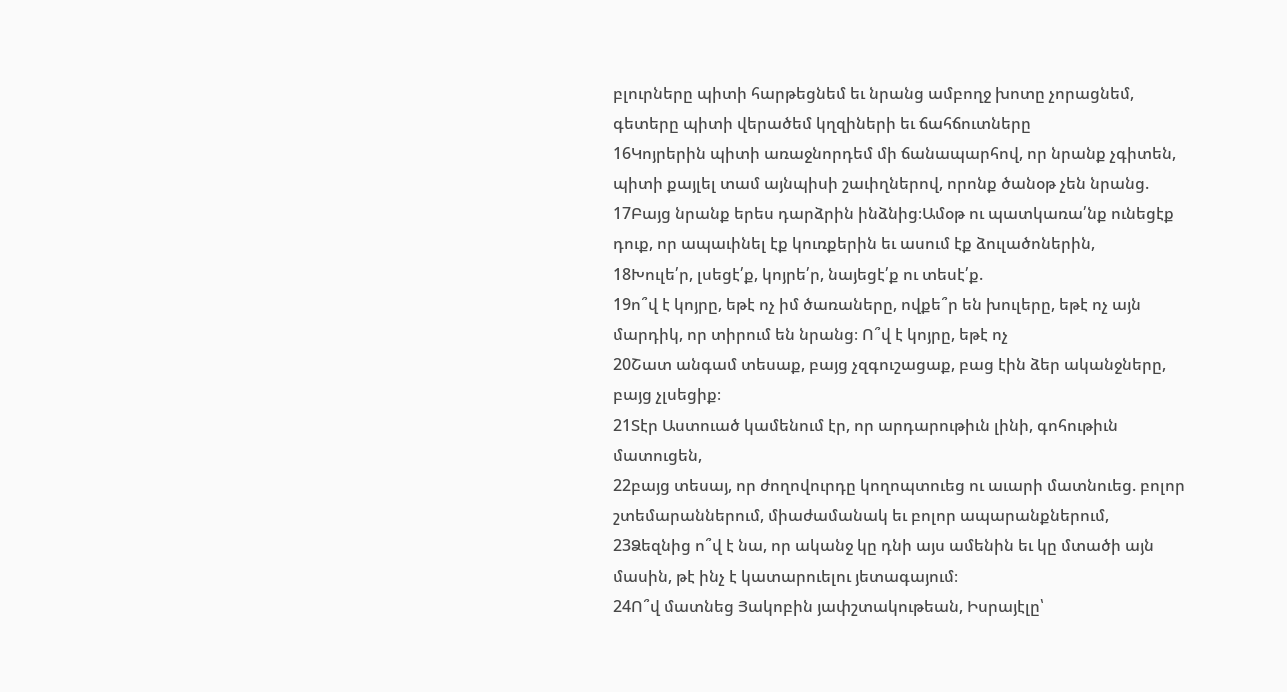բլուրները պիտի հարթեցնեմ եւ նրանց ամբողջ խոտը չորացնեմ, գետերը պիտի վերածեմ կղզիների եւ ճահճուտները
16Կոյրերին պիտի առաջնորդեմ մի ճանապարհով, որ նրանք չգիտեն, պիտի քայլել տամ այնպիսի շաւիղներով, որոնք ծանօթ չեն նրանց.
17Բայց նրանք երես դարձրին ինձնից։Ամօթ ու պատկառա՛նք ունեցէք դուք, որ ապաւինել էք կուռքերին եւ ասում էք ձուլածոներին,
18Խուլե՛ր, լսեցէ՛ք, կոյրե՛ր, նայեցէ՛ք ու տեսէ՛ք.
19ո՞վ է կոյրը, եթէ ոչ իմ ծառաները, ովքե՞ր են խուլերը, եթէ ոչ այն մարդիկ, որ տիրում են նրանց։ Ո՞վ է կոյրը, եթէ ոչ
20Շատ անգամ տեսաք, բայց չզգուշացաք, բաց էին ձեր ականջները, բայց չլսեցիք։
21Տէր Աստուած կամենում էր, որ արդարութիւն լինի, գոհութիւն մատուցեն,
22բայց տեսայ, որ ժողովուրդը կողոպտուեց ու աւարի մատնուեց. բոլոր շտեմարաններում, միաժամանակ եւ բոլոր ապարանքներում,
23Ձեզնից ո՞վ է նա, որ ականջ կը դնի այս ամենին եւ կը մտածի այն մասին, թէ ինչ է կատարուելու յետագայում։
24Ո՞վ մատնեց Յակոբին յափշտակութեան, Իսրայէլը՝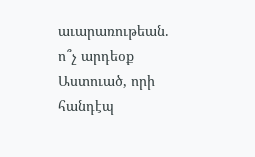աւարառութեան. ո՞չ արդեօք Աստուած, որի հանդէպ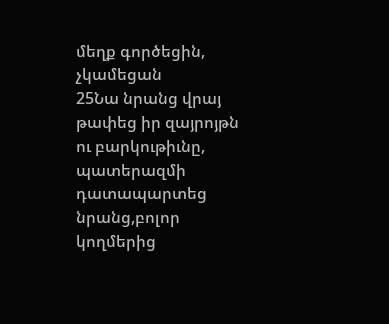մեղք գործեցին, չկամեցան
25Նա նրանց վրայ թափեց իր զայրոյթն ու բարկութիւնը, պատերազմի դատապարտեց նրանց,բոլոր կողմերից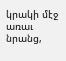կրակի մէջ առաւ նրանց,